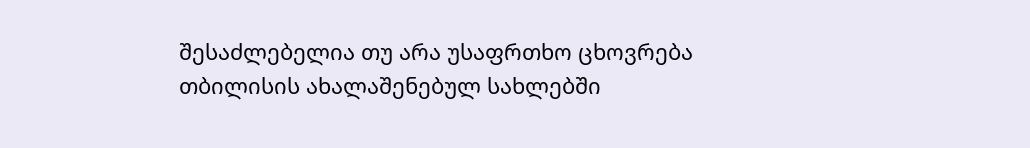შესაძლებელია თუ არა უსაფრთხო ცხოვრება თბილისის ახალაშენებულ სახლებში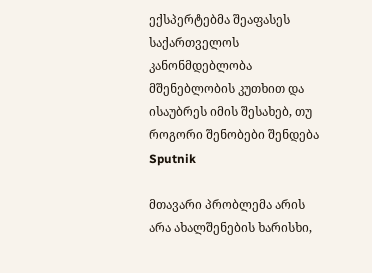ექსპერტებმა შეაფასეს საქართველოს კანონმდებლობა მშენებლობის კუთხით და ისაუბრეს იმის შესახებ, თუ როგორი შენობები შენდება
Sputnik

მთავარი პრობლემა არის არა ახალშენების ხარისხი,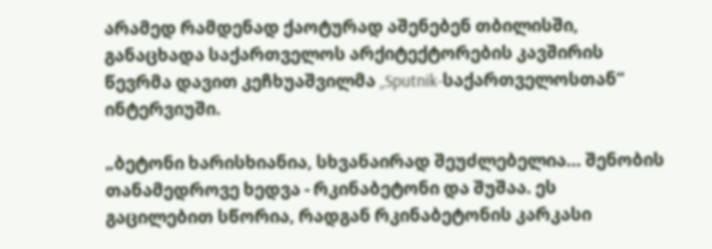არამედ რამდენად ქაოტურად აშენებენ თბილისში, განაცხადა საქართველოს არქიტექტორების კავშირის წევრმა დავით კეჩხუაშვილმა „Sputnik-საქართველოსთან“ ინტერვიუში.

„ბეტონი ხარისხიანია, სხვანაირად შეუძლებელია... შენობის თანამედროვე ხედვა - რკინაბეტონი და შუშაა. ეს გაცილებით სწორია, რადგან რკინაბეტონის კარკასი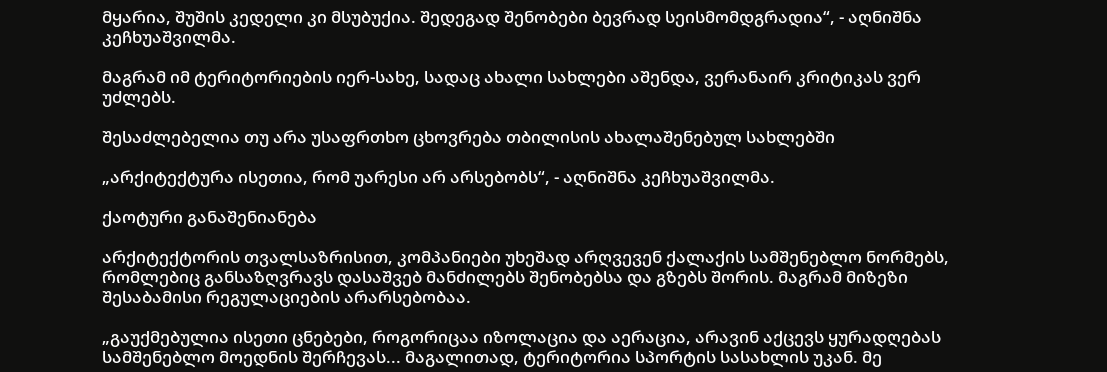მყარია, შუშის კედელი კი მსუბუქია. შედეგად შენობები ბევრად სეისმომდგრადია“, - აღნიშნა კეჩხუაშვილმა.

მაგრამ იმ ტერიტორიების იერ-სახე, სადაც ახალი სახლები აშენდა, ვერანაირ კრიტიკას ვერ უძლებს.

შესაძლებელია თუ არა უსაფრთხო ცხოვრება თბილისის ახალაშენებულ სახლებში

„არქიტექტურა ისეთია, რომ უარესი არ არსებობს“, - აღნიშნა კეჩხუაშვილმა.

ქაოტური განაშენიანება

არქიტექტორის თვალსაზრისით, კომპანიები უხეშად არღვევენ ქალაქის სამშენებლო ნორმებს, რომლებიც განსაზღვრავს დასაშვებ მანძილებს შენობებსა და გზებს შორის. მაგრამ მიზეზი შესაბამისი რეგულაციების არარსებობაა.

„გაუქმებულია ისეთი ცნებები, როგორიცაა იზოლაცია და აერაცია, არავინ აქცევს ყურადღებას სამშენებლო მოედნის შერჩევას... მაგალითად, ტერიტორია სპორტის სასახლის უკან. მე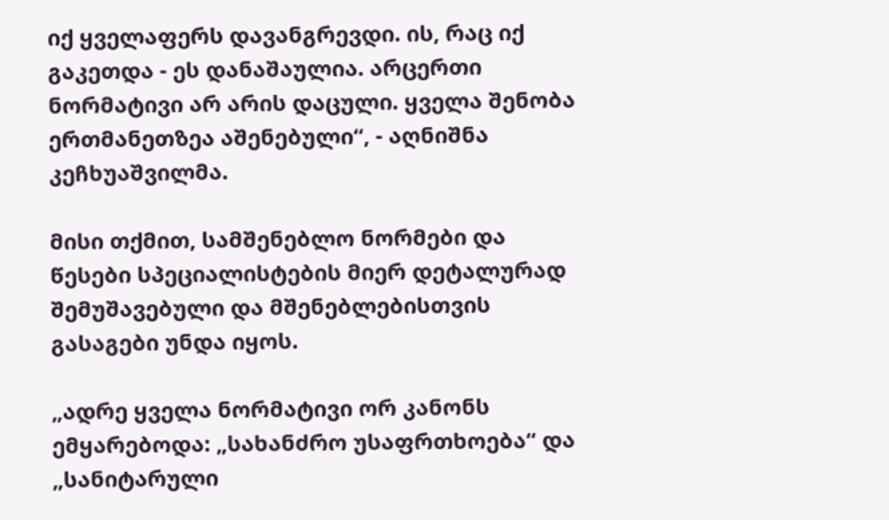იქ ყველაფერს დავანგრევდი. ის, რაც იქ გაკეთდა - ეს დანაშაულია. არცერთი ნორმატივი არ არის დაცული. ყველა შენობა ერთმანეთზეა აშენებული“, - აღნიშნა კეჩხუაშვილმა.

მისი თქმით, სამშენებლო ნორმები და წესები სპეციალისტების მიერ დეტალურად შემუშავებული და მშენებლებისთვის გასაგები უნდა იყოს.

„ადრე ყველა ნორმატივი ორ კანონს ემყარებოდა: „სახანძრო უსაფრთხოება“ და „სანიტარული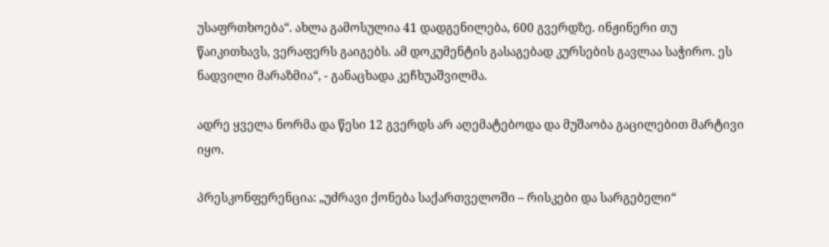უსაფრთხოება“. ახლა გამოსულია 41 დადგენილება, 600 გვერდზე. ინჟინერი თუ წაიკითხავს, ვერაფერს გაიგებს. ამ დოკუმენტის გასაგებად კურსების გავლაა საჭირო. ეს ნადვილი მარაზმია“, - განაცხადა კეჩხუაშვილმა.

ადრე ყველა ნორმა და წესი 12 გვერდს არ აღემატებოდა და მუშაობა გაცილებით მარტივი იყო.

პრესკონფერენცია: „უძრავი ქონება საქართველოში – რისკები და სარგებელი“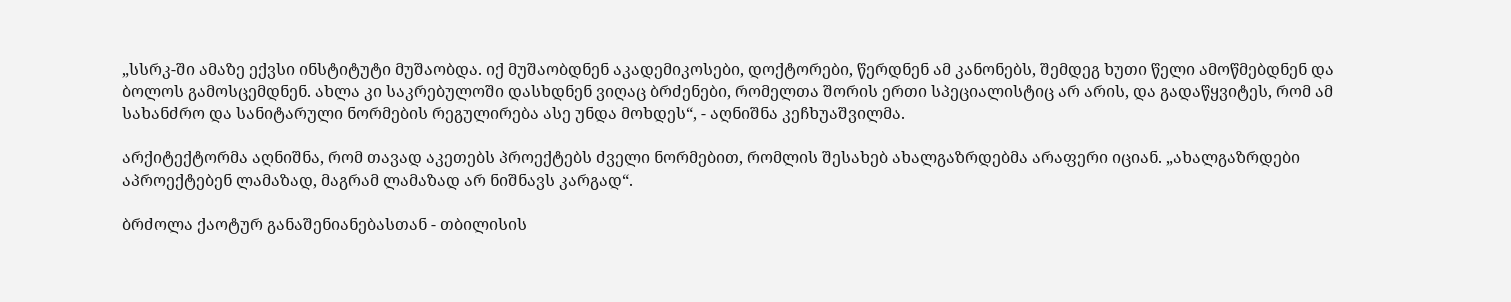„სსრკ-ში ამაზე ექვსი ინსტიტუტი მუშაობდა. იქ მუშაობდნენ აკადემიკოსები, დოქტორები, წერდნენ ამ კანონებს, შემდეგ ხუთი წელი ამოწმებდნენ და ბოლოს გამოსცემდნენ. ახლა კი საკრებულოში დასხდნენ ვიღაც ბრძენები, რომელთა შორის ერთი სპეციალისტიც არ არის, და გადაწყვიტეს, რომ ამ სახანძრო და სანიტარული ნორმების რეგულირება ასე უნდა მოხდეს“, - აღნიშნა კეჩხუაშვილმა.

არქიტექტორმა აღნიშნა, რომ თავად აკეთებს პროექტებს ძველი ნორმებით, რომლის შესახებ ახალგაზრდებმა არაფერი იციან. „ახალგაზრდები აპროექტებენ ლამაზად, მაგრამ ლამაზად არ ნიშნავს კარგად“.

ბრძოლა ქაოტურ განაშენიანებასთან - თბილისის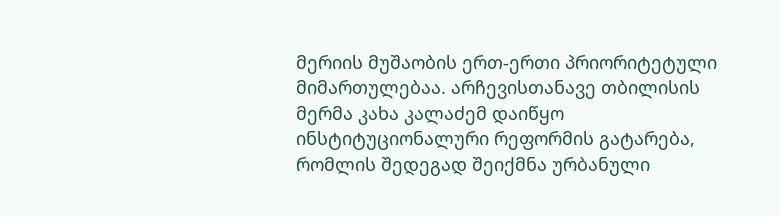მერიის მუშაობის ერთ-ერთი პრიორიტეტული მიმართულებაა. არჩევისთანავე თბილისის მერმა კახა კალაძემ დაიწყო ინსტიტუციონალური რეფორმის გატარება, რომლის შედეგად შეიქმნა ურბანული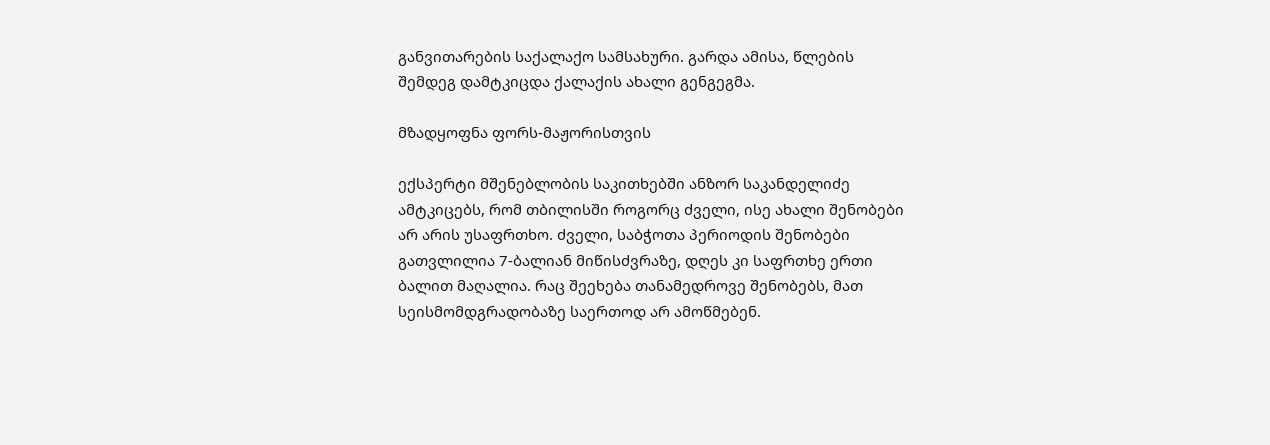განვითარების საქალაქო სამსახური. გარდა ამისა, წლების შემდეგ დამტკიცდა ქალაქის ახალი გენგეგმა.

მზადყოფნა ფორს-მაჟორისთვის

ექსპერტი მშენებლობის საკითხებში ანზორ საკანდელიძე ამტკიცებს, რომ თბილისში როგორც ძველი, ისე ახალი შენობები არ არის უსაფრთხო. ძველი, საბჭოთა პერიოდის შენობები გათვლილია 7-ბალიან მიწისძვრაზე, დღეს კი საფრთხე ერთი ბალით მაღალია. რაც შეეხება თანამედროვე შენობებს, მათ სეისმომდგრადობაზე საერთოდ არ ამოწმებენ.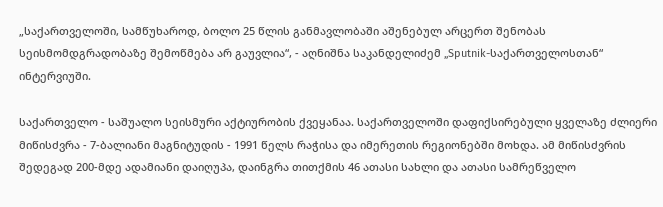„საქართველოში, სამწუხაროდ, ბოლო 25 წლის განმავლობაში აშენებულ არცერთ შენობას სეისმომდგრადობაზე შემოწმება არ გაუვლია“, - აღნიშნა საკანდელიძემ „Sputnik-საქართველოსთან“ ინტერვიუში.

საქართველო - საშუალო სეისმური აქტიურობის ქვეყანაა. საქართველოში დაფიქსირებული ყველაზე ძლიერი მიწისძვრა - 7-ბალიანი მაგნიტუდის - 1991 წელს რაჭისა და იმერეთის რეგიონებში მოხდა. ამ მიწისძვრის შედეგად 200-მდე ადამიანი დაიღუპა, დაინგრა თითქმის 46 ათასი სახლი და ათასი სამრეწველო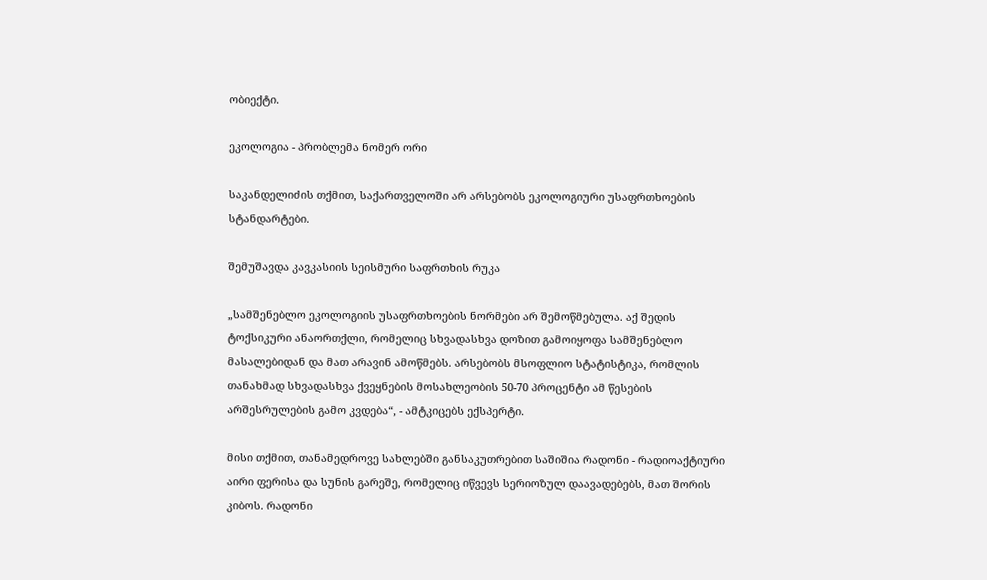ობიექტი.

ეკოლოგია - პრობლემა ნომერ ორი

საკანდელიძის თქმით, საქართველოში არ არსებობს ეკოლოგიური უსაფრთხოების სტანდარტები.

შემუშავდა კავკასიის სეისმური საფრთხის რუკა

„სამშენებლო ეკოლოგიის უსაფრთხოების ნორმები არ შემოწმებულა. აქ შედის ტოქსიკური ანაორთქლი, რომელიც სხვადასხვა დოზით გამოიყოფა სამშენებლო მასალებიდან და მათ არავინ ამოწმებს. არსებობს მსოფლიო სტატისტიკა, რომლის თანახმად სხვადასხვა ქვეყნების მოსახლეობის 50-70 პროცენტი ამ წესების არშესრულების გამო კვდება“, - ამტკიცებს ექსპერტი.

მისი თქმით, თანამედროვე სახლებში განსაკუთრებით საშიშია რადონი - რადიოაქტიური აირი ფერისა და სუნის გარეშე, რომელიც იწვევს სერიოზულ დაავადებებს, მათ შორის კიბოს. რადონი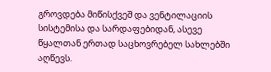გროვდება მიწისქვეშ და ვენტილაციის სისტემისა და სარდაფებიდან, ასევე წყალთან ერთად საცხოვრებელ სახლებში აღწევს.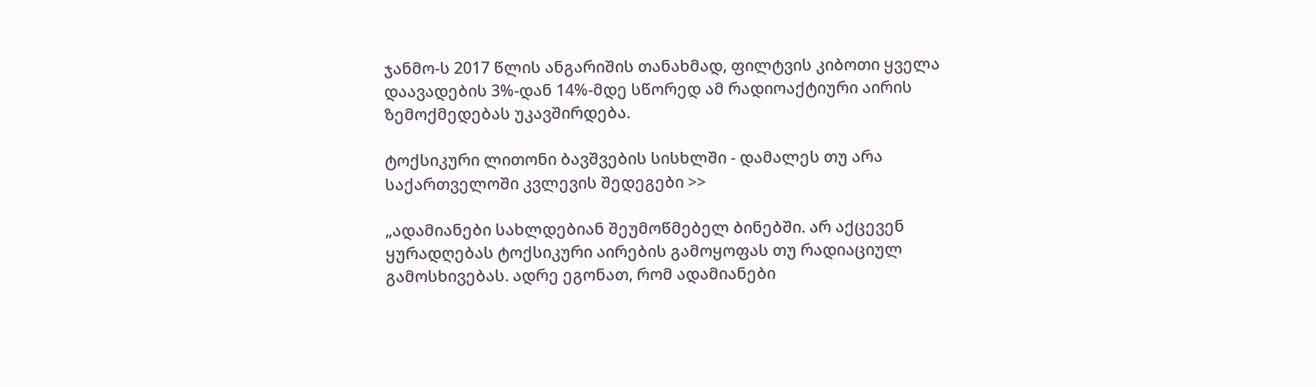ჯანმო-ს 2017 წლის ანგარიშის თანახმად, ფილტვის კიბოთი ყველა დაავადების 3%-დან 14%-მდე სწორედ ამ რადიოაქტიური აირის ზემოქმედებას უკავშირდება.

ტოქსიკური ლითონი ბავშვების სისხლში - დამალეს თუ არა საქართველოში კვლევის შედეგები >>

„ადამიანები სახლდებიან შეუმოწმებელ ბინებში. არ აქცევენ ყურადღებას ტოქსიკური აირების გამოყოფას თუ რადიაციულ გამოსხივებას. ადრე ეგონათ, რომ ადამიანები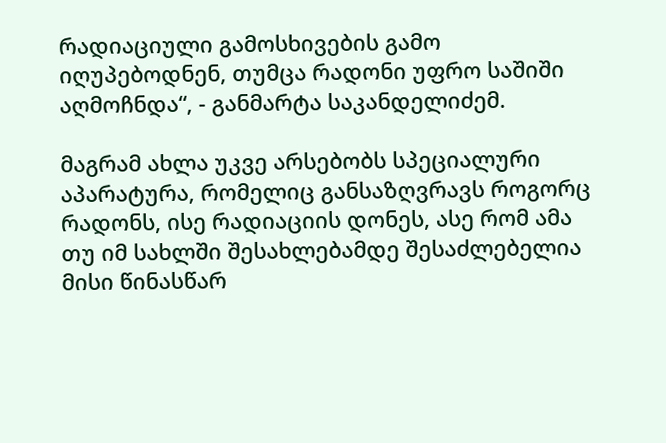რადიაციული გამოსხივების გამო იღუპებოდნენ, თუმცა რადონი უფრო საშიში აღმოჩნდა“, - განმარტა საკანდელიძემ.

მაგრამ ახლა უკვე არსებობს სპეციალური აპარატურა, რომელიც განსაზღვრავს როგორც რადონს, ისე რადიაციის დონეს, ასე რომ ამა თუ იმ სახლში შესახლებამდე შესაძლებელია მისი წინასწარ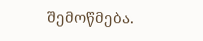შემოწმება.